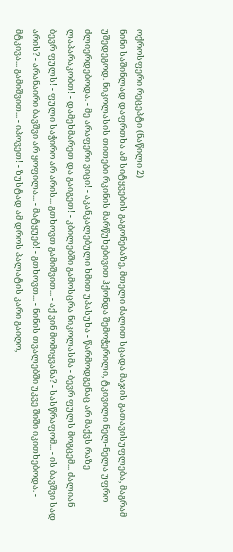ოქროსფერი რეცეპტი (ნაწილი 2)
ნინი საშინლად დაფრთხა ამ სიტყვების გაგონებაზე, მთელი ძალით სცადა მაჯის გათავისუფლება, მაგრამ უშედეგოდ. ნიკოლასის თითები რკინის მარწუხებივით ჰქონდა შემოჭერილი, ტკივილი ნელ-ნელა უფრო ძლიერდებოდა. - მე არაფერი ვიცი! - აკანკალებული ხმით უპასუხა - წარმოდგენაც არ მაქვს რაზე ლაპარაკობთ! - დამეხმარეთ და გაიგეთ! - კბილებში გამოსცრა ნიკოლასმა - ბევრ ფულს მოგცემ... ძალიან ბევრ ფულს! - ფული საჭირო არ არის... გთხოვთ გამიშვით... - აქ ვინ მომიყვანა? - სასწრაფომ... - ის ბავშვი სად არის? - არანაირი ბავშვი არ ყოფილა... - მატყუებ! - გთხოვთ... - ნინის თვალებში უკვე შიში იკითხებოდა. - მტკივა... გამიშვით... - იპოვეთ! - ზუსტად ამ დროს პალატის კარი გაიღო,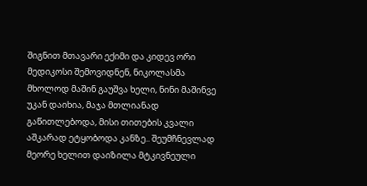შიგნით მთავარი ექიმი და კიდევ ორი მედიკოსი შემოვიდნენ, ნიკოლასმა მხოლოდ მაშინ გაუშვა ხელი, ნინი მაშინვე უკან დაიხია, მაჯა მთლიანად გაწითლებოდა, მისი თითების კვალი აშკარად ეტყობოდა კანზე.. შეუმჩნევლად მეორე ხელით დაიზილა მტკივნეული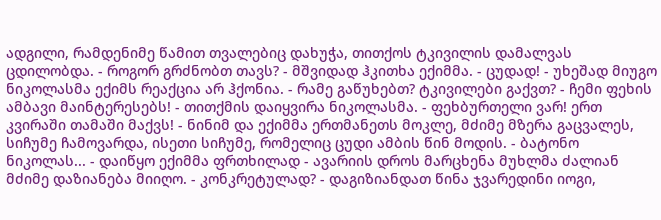ადგილი, რამდენიმე წამით თვალებიც დახუჭა, თითქოს ტკივილის დამალვას ცდილობდა. - როგორ გრძნობთ თავს? - მშვიდად ჰკითხა ექიმმა. - ცუდად! - უხეშად მიუგო ნიკოლასმა ექიმს რეაქცია არ ჰქონია. - რამე გაწუხებთ? ტკივილები გაქვთ? - ჩემი ფეხის ამბავი მაინტერესებს! - თითქმის დაიყვირა ნიკოლასმა. - ფეხბურთელი ვარ! ერთ კვირაში თამაში მაქვს! - ნინიმ და ექიმმა ერთმანეთს მოკლე, მძიმე მზერა გაცვალეს, სიჩუმე ჩამოვარდა, ისეთი სიჩუმე, რომელიც ცუდი ამბის წინ მოდის. - ბატონო ნიკოლას... - დაიწყო ექიმმა ფრთხილად - ავარიის დროს მარცხენა მუხლმა ძალიან მძიმე დაზიანება მიიღო. - კონკრეტულად? - დაგიზიანდათ წინა ჯვარედინი იოგი,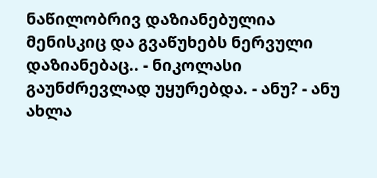ნაწილობრივ დაზიანებულია მენისკიც და გვაწუხებს ნერვული დაზიანებაც.. - ნიკოლასი გაუნძრევლად უყურებდა. - ანუ? - ანუ ახლა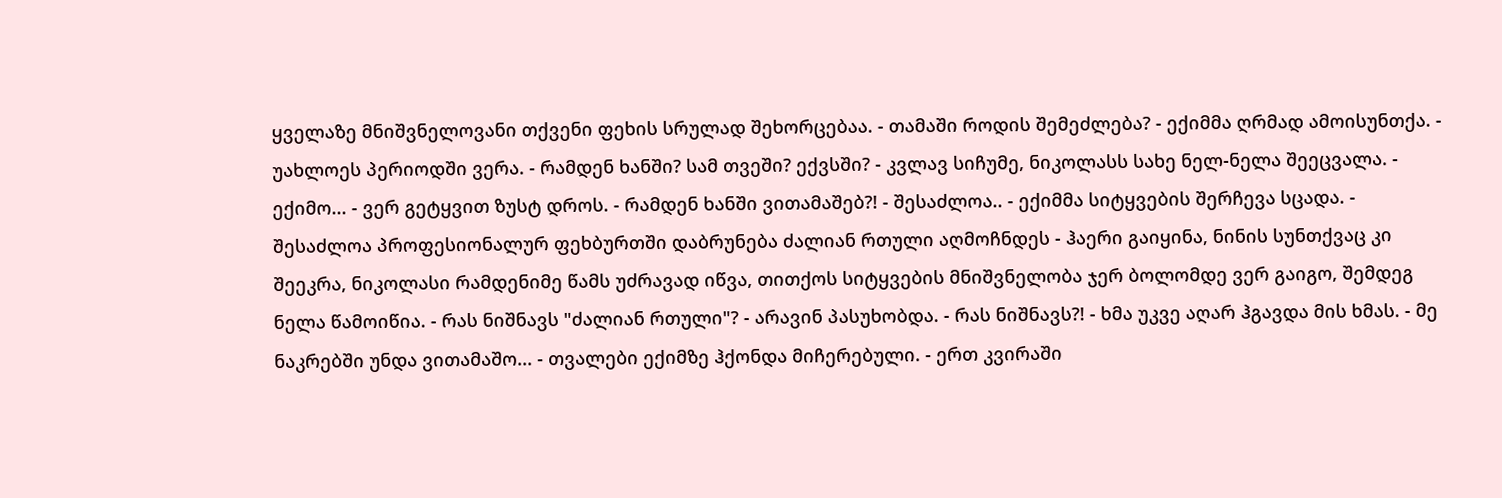ყველაზე მნიშვნელოვანი თქვენი ფეხის სრულად შეხორცებაა. - თამაში როდის შემეძლება? - ექიმმა ღრმად ამოისუნთქა. - უახლოეს პერიოდში ვერა. - რამდენ ხანში? სამ თვეში? ექვსში? - კვლავ სიჩუმე, ნიკოლასს სახე ნელ-ნელა შეეცვალა. - ექიმო... - ვერ გეტყვით ზუსტ დროს. - რამდენ ხანში ვითამაშებ?! - შესაძლოა.. - ექიმმა სიტყვების შერჩევა სცადა. - შესაძლოა პროფესიონალურ ფეხბურთში დაბრუნება ძალიან რთული აღმოჩნდეს - ჰაერი გაიყინა, ნინის სუნთქვაც კი შეეკრა, ნიკოლასი რამდენიმე წამს უძრავად იწვა, თითქოს სიტყვების მნიშვნელობა ჯერ ბოლომდე ვერ გაიგო, შემდეგ ნელა წამოიწია. - რას ნიშნავს "ძალიან რთული"? - არავინ პასუხობდა. - რას ნიშნავს?! - ხმა უკვე აღარ ჰგავდა მის ხმას. - მე ნაკრებში უნდა ვითამაშო... - თვალები ექიმზე ჰქონდა მიჩერებული. - ერთ კვირაში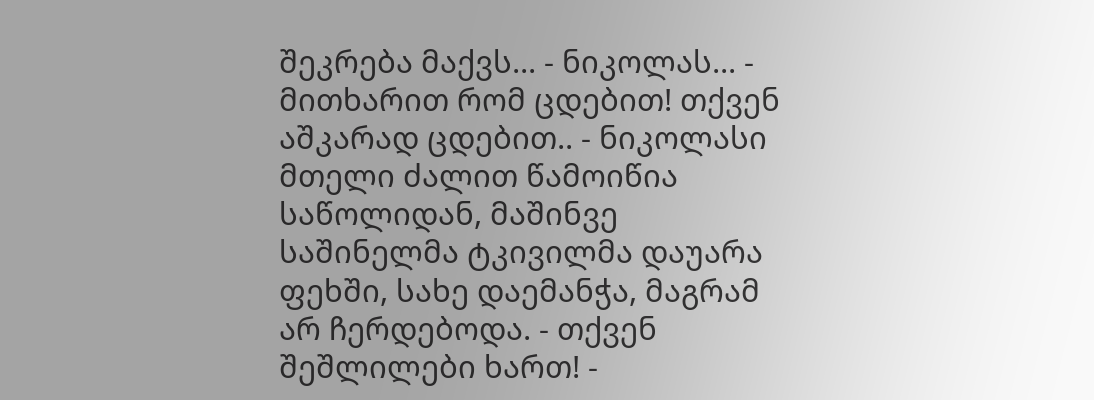შეკრება მაქვს... - ნიკოლას... - მითხარით რომ ცდებით! თქვენ აშკარად ცდებით.. - ნიკოლასი მთელი ძალით წამოიწია საწოლიდან, მაშინვე საშინელმა ტკივილმა დაუარა ფეხში, სახე დაემანჭა, მაგრამ არ ჩერდებოდა. - თქვენ შეშლილები ხართ! -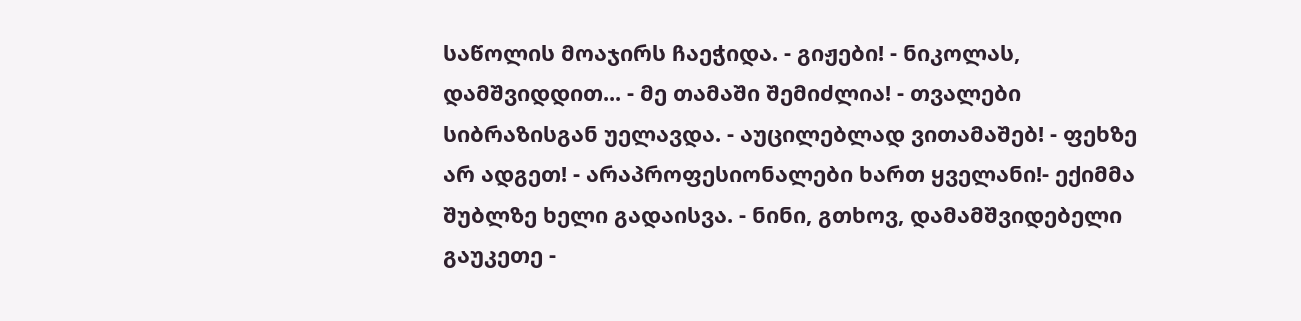საწოლის მოაჯირს ჩაეჭიდა. - გიჟები! - ნიკოლას, დამშვიდდით... - მე თამაში შემიძლია! - თვალები სიბრაზისგან უელავდა. - აუცილებლად ვითამაშებ! - ფეხზე არ ადგეთ! - არაპროფესიონალები ხართ ყველანი!- ექიმმა შუბლზე ხელი გადაისვა. - ნინი, გთხოვ, დამამშვიდებელი გაუკეთე -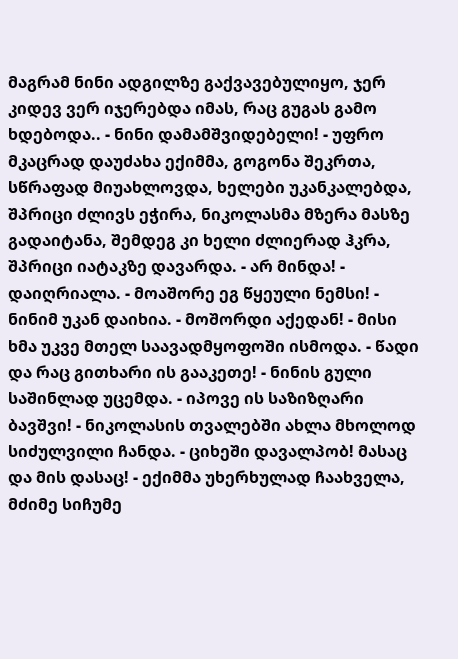მაგრამ ნინი ადგილზე გაქვავებულიყო, ჯერ კიდევ ვერ იჯერებდა იმას, რაც გუგას გამო ხდებოდა.. - ნინი დამამშვიდებელი! - უფრო მკაცრად დაუძახა ექიმმა, გოგონა შეკრთა, სწრაფად მიუახლოვდა, ხელები უკანკალებდა, შპრიცი ძლივს ეჭირა, ნიკოლასმა მზერა მასზე გადაიტანა, შემდეგ კი ხელი ძლიერად ჰკრა, შპრიცი იატაკზე დავარდა. - არ მინდა! - დაიღრიალა. - მოაშორე ეგ წყეული ნემსი! - ნინიმ უკან დაიხია. - მოშორდი აქედან! - მისი ხმა უკვე მთელ საავადმყოფოში ისმოდა. - წადი და რაც გითხარი ის გააკეთე! - ნინის გული საშინლად უცემდა. - იპოვე ის საზიზღარი ბავშვი! - ნიკოლასის თვალებში ახლა მხოლოდ სიძულვილი ჩანდა. - ციხეში დავალპობ! მასაც და მის დასაც! - ექიმმა უხერხულად ჩაახველა, მძიმე სიჩუმე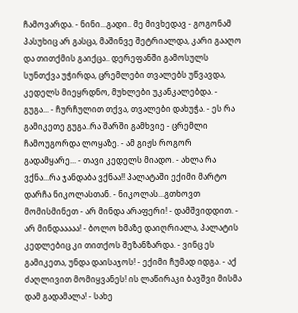ჩამოვარდა. - ნინი...გადი.. მე მივხედავ - გოგონამ პასუხიც არ გასცა, მაშინვე შეტრიალდა, კარი გააღო და თითქმის გაიქცა.. დერეფანში გამოსულს სუნთქვა უჭირდა, ცრემლები თვალებს უწვავდა, კედელს მიეყრდნო, მუხლები უკანკალებდა. - გუგა... - ჩურჩულით თქვა, თვალები დახუჭა. - ეს რა გამიკეთე გუგა..რა შარში გამხვიე - ცრემლი ჩამოუგორდა ლოყაზე. - ამ გიჟს როგორ გადამყარე... - თავი კედელს მიადო. - ახლა რა ვქნა...რა ჯანდაბა ვქნაა!! პალატაში ექიმი მარტო დარჩა ნიკოლასთან. - ნიკოლას...გთხოვთ მომისმინეთ - არ მინდა არაფერი! - დამშვიდდით. - არ მინდააააა! - ბოლო ხმაზე დაიღრიალა, პალატის კედლებიც კი თითქოს შეზანზარდა. - ვინც ეს გამიკეთა, უნდა დაისაჯოს! - ექიმი ჩუმად იდგა. - აქ ძაღლივით მომიყვანეს! ის ლაწირაკი ბავშვი მისმა დამ გადამალა! - სახე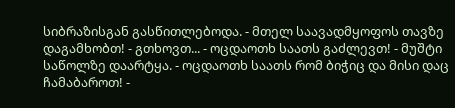სიბრაზისგან გასწითლებოდა. - მთელ საავადმყოფოს თავზე დაგამხობთ! - გთხოვთ... - ოცდაოთხ საათს გაძლევთ! - მუშტი საწოლზე დაარტყა. - ოცდაოთხ საათს რომ ბიჭიც და მისი დაც ჩამაბაროთ! -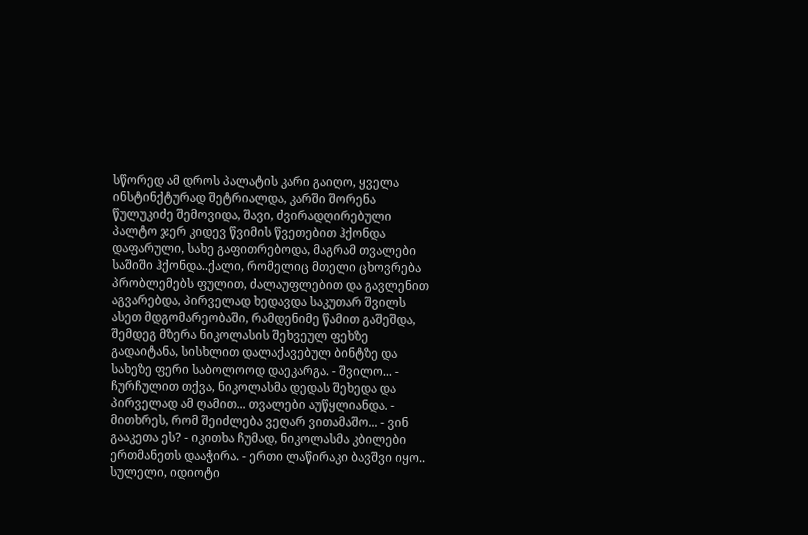სწორედ ამ დროს პალატის კარი გაიღო, ყველა ინსტინქტურად შეტრიალდა, კარში შორენა წულუკიძე შემოვიდა, შავი, ძვირადღირებული პალტო ჯერ კიდევ წვიმის წვეთებით ჰქონდა დაფარული, სახე გაფითრებოდა, მაგრამ თვალები საშიში ჰქონდა..ქალი, რომელიც მთელი ცხოვრება პრობლემებს ფულით, ძალაუფლებით და გავლენით აგვარებდა, პირველად ხედავდა საკუთარ შვილს ასეთ მდგომარეობაში, რამდენიმე წამით გაშეშდა, შემდეგ მზერა ნიკოლასის შეხვეულ ფეხზე გადაიტანა, სისხლით დალაქავებულ ბინტზე და სახეზე ფერი საბოლოოდ დაეკარგა. - შვილო... - ჩურჩულით თქვა, ნიკოლასმა დედას შეხედა და პირველად ამ ღამით... თვალები აუწყლიანდა. - მითხრეს, რომ შეიძლება ვეღარ ვითამაშო... - ვინ გააკეთა ეს? - იკითხა ჩუმად, ნიკოლასმა კბილები ერთმანეთს დააჭირა. - ერთი ლაწირაკი ბავშვი იყო.. სულელი, იდიოტი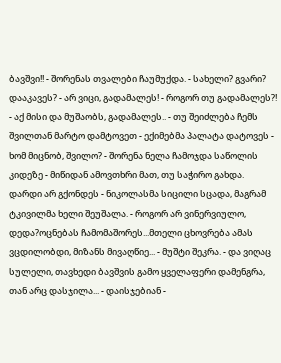ბავშვი!! - შორენას თვალები ჩაუმუქდა. - სახელი? გვარი? დააკავეს? - არ ვიცი, გადამალეს! - როგორ თუ გადამალეს?! - აქ მისი და მუშაობს, გადამალეს.. - თუ შეიძლება ჩემს შვილთან მარტო დამტოვეთ - ექიმებმა პალატა დატოვეს - ხომ მიცნობ, შვილო? - შორენა ნელა ჩამოჯდა საწოლის კიდეზე - მიწიდან ამოვთხრი მათ, თუ საჭირო გახდა. დარდი არ გქონდეს - ნიკოლასმა სიცილი სცადა, მაგრამ ტკივილმა ხელი შეუშალა. - როგორ არ ვინერვიულო, დედა?ოცნებას ჩამომაშორეს...მთელი ცხოვრება ამას ვცდილობდი, მიზანს მივაღწიე... - მუშტი შეკრა. - და ვიღაც სულელი, თავხედი ბავშვის გამო ყველაფერი დამენგრა, თან არც დასჯილა... - დაისჯებიან -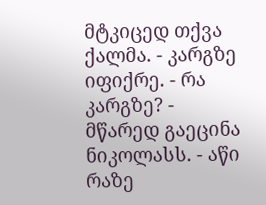მტკიცედ თქვა ქალმა. - კარგზე იფიქრე. - რა კარგზე? - მწარედ გაეცინა ნიკოლასს. - აწი რაზე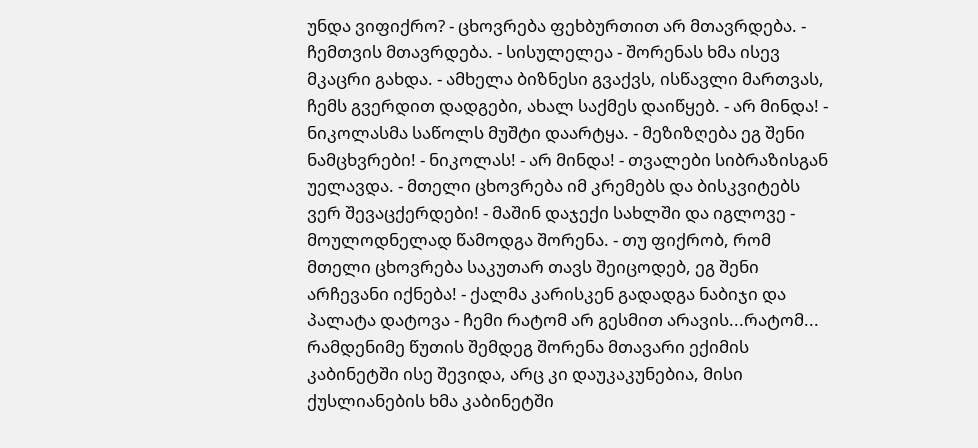უნდა ვიფიქრო? - ცხოვრება ფეხბურთით არ მთავრდება. - ჩემთვის მთავრდება. - სისულელეა - შორენას ხმა ისევ მკაცრი გახდა. - ამხელა ბიზნესი გვაქვს, ისწავლი მართვას, ჩემს გვერდით დადგები, ახალ საქმეს დაიწყებ. - არ მინდა! - ნიკოლასმა საწოლს მუშტი დაარტყა. - მეზიზღება ეგ შენი ნამცხვრები! - ნიკოლას! - არ მინდა! - თვალები სიბრაზისგან უელავდა. - მთელი ცხოვრება იმ კრემებს და ბისკვიტებს ვერ შევაცქერდები! - მაშინ დაჯექი სახლში და იგლოვე - მოულოდნელად წამოდგა შორენა. - თუ ფიქრობ, რომ მთელი ცხოვრება საკუთარ თავს შეიცოდებ, ეგ შენი არჩევანი იქნება! - ქალმა კარისკენ გადადგა ნაბიჯი და პალატა დატოვა - ჩემი რატომ არ გესმით არავის...რატომ... რამდენიმე წუთის შემდეგ შორენა მთავარი ექიმის კაბინეტში ისე შევიდა, არც კი დაუკაკუნებია, მისი ქუსლიანების ხმა კაბინეტში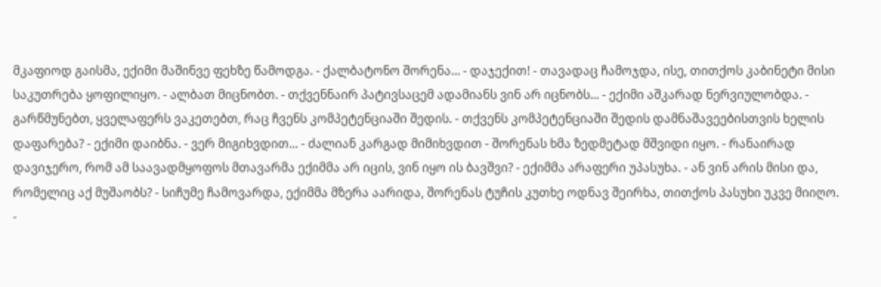მკაფიოდ გაისმა, ექიმი მაშინვე ფეხზე წამოდგა. - ქალბატონო შორენა... - დაჯექით! - თავადაც ჩამოჯდა, ისე, თითქოს კაბინეტი მისი საკუთრება ყოფილიყო. - ალბათ მიცნობთ. - თქვენნაირ პატივსაცემ ადამიანს ვინ არ იცნობს... - ექიმი აშკარად ნერვიულობდა. - გარწმუნებთ, ყველაფერს ვაკეთებთ, რაც ჩვენს კომპეტენციაში შედის. - თქვენს კომპეტენციაში შედის დამნაშავეებისთვის ხელის დაფარება? - ექიმი დაიბნა. - ვერ მიგიხვდით... - ძალიან კარგად მიმიხვდით - შორენას ხმა ზედმეტად მშვიდი იყო. - რანაირად დავიჯერო, რომ ამ საავადმყოფოს მთავარმა ექიმმა არ იცის, ვინ იყო ის ბავშვი? - ექიმმა არაფერი უპასუხა. - ან ვინ არის მისი და, რომელიც აქ მუშაობს? - სიჩუმე ჩამოვარდა, ექიმმა მზერა აარიდა, შორენას ტუჩის კუთხე ოდნავ შეირხა, თითქოს პასუხი უკვე მიიღო. -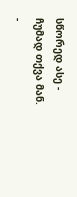სწორედ ასე - ჩუმად თქვა მან. -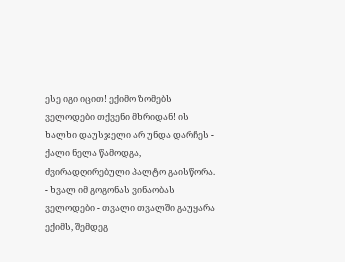ესე იგი იცით! ექიმო ზომებს ველოდები თქვენი მხრიდან! ის ხალხი დაუსჯელი არ უნდა დარჩეს - ქალი ნელა წამოდგა, ძვირადღირებული პალტო გაისწორა. - ხვალ იმ გოგონას ვინაობას ველოდები - თვალი თვალში გაუყარა ექიმს, შემდეგ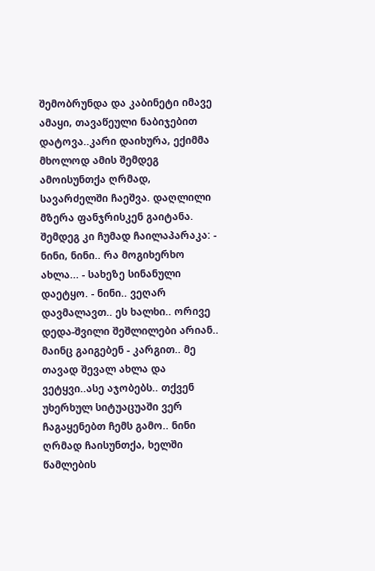შემობრუნდა და კაბინეტი იმავე ამაყი, თავაწეული ნაბიჯებით დატოვა..კარი დაიხურა, ექიმმა მხოლოდ ამის შემდეგ ამოისუნთქა ღრმად, სავარძელში ჩაეშვა. დაღლილი მზერა ფანჯრისკენ გაიტანა. შემდეგ კი ჩუმად ჩაილაპარაკა: - ნინი, ნინი.. რა მოგიხერხო ახლა... - სახეზე სინანული დაეტყო. - ნინი.. ვეღარ დავმალავთ.. ეს ხალხი.. ორივე დედა-შვილი შეშლილები არიან.. მაინც გაიგებენ - კარგით.. მე თავად შევალ ახლა და ვეტყვი..ასე აჯობებს.. თქვენ უხერხულ სიტუაცუაში ვერ ჩაგაყენებთ ჩემს გამო.. ნინი ღრმად ჩაისუნთქა, ხელში წამლების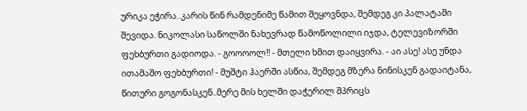ურიკა ეჭირა. კარის წინ რამდენიმე წამით შეყოვნდა, შემდეგ კი პალატაში შევიდა. ნიკოლასი საწოლში ნახევრად წამოწოლილი იჯდა, ტელევიზორში ფეხბურთი გადიოდა. - გოოოოლ!! - მთელი ხმით დაიყვირა. - აი ასე! ასე უნდა ითამაშო ფეხბურთი! - მუშტი ჰაერში ასწია, შემდეგ მზერა ნინისკენ გადაიტანა, წითური გოგონასკენ..მერე მის ხელში დაჭერილ შპრიცს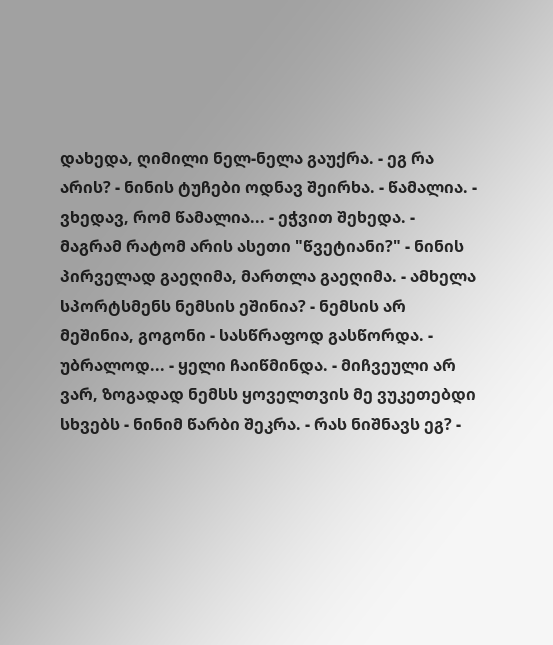დახედა, ღიმილი ნელ-ნელა გაუქრა. - ეგ რა არის? - ნინის ტუჩები ოდნავ შეირხა. - წამალია. - ვხედავ, რომ წამალია... - ეჭვით შეხედა. - მაგრამ რატომ არის ასეთი "წვეტიანი?" - ნინის პირველად გაეღიმა, მართლა გაეღიმა. - ამხელა სპორტსმენს ნემსის ეშინია? - ნემსის არ მეშინია, გოგონი - სასწრაფოდ გასწორდა. - უბრალოდ... - ყელი ჩაიწმინდა. - მიჩვეული არ ვარ, ზოგადად ნემსს ყოველთვის მე ვუკეთებდი სხვებს - ნინიმ წარბი შეკრა. - რას ნიშნავს ეგ? -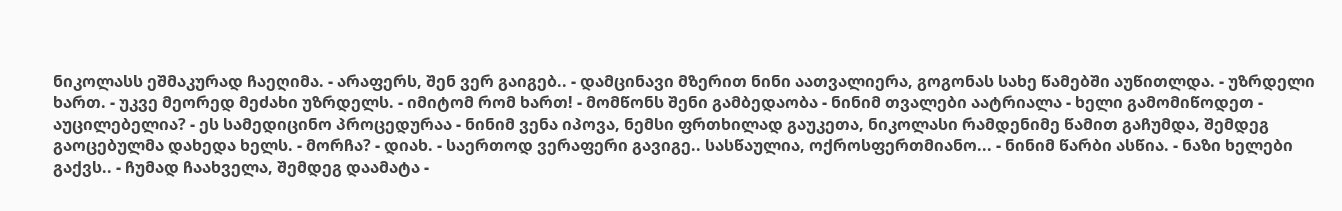ნიკოლასს ეშმაკურად ჩაეღიმა. - არაფერს, შენ ვერ გაიგებ.. - დამცინავი მზერით ნინი აათვალიერა, გოგონას სახე წამებში აუწითლდა. - უზრდელი ხართ. - უკვე მეორედ მეძახი უზრდელს. - იმიტომ რომ ხართ! - მომწონს შენი გამბედაობა - ნინიმ თვალები აატრიალა - ხელი გამომიწოდეთ - აუცილებელია? - ეს სამედიცინო პროცედურაა - ნინიმ ვენა იპოვა, ნემსი ფრთხილად გაუკეთა, ნიკოლასი რამდენიმე წამით გაჩუმდა, შემდეგ გაოცებულმა დახედა ხელს. - მორჩა? - დიახ. - საერთოდ ვერაფერი გავიგე.. სასწაულია, ოქროსფერთმიანო... - ნინიმ წარბი ასწია. - ნაზი ხელები გაქვს.. - ჩუმად ჩაახველა, შემდეგ დაამატა -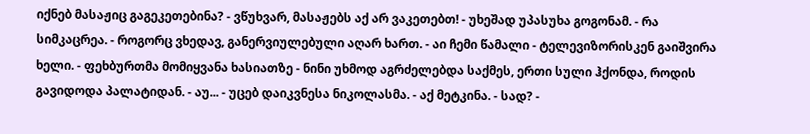იქნებ მასაჟიც გაგეკეთებინა? - ვწუხვარ, მასაჟებს აქ არ ვაკეთებთ! - უხეშად უპასუხა გოგონამ. - რა სიმკაცრეა. - როგორც ვხედავ, განერვიულებული აღარ ხართ. - აი ჩემი წამალი - ტელევიზორისკენ გაიშვირა ხელი. - ფეხბურთმა მომიყვანა ხასიათზე - ნინი უხმოდ აგრძელებდა საქმეს, ერთი სული ჰქონდა, როდის გავიდოდა პალატიდან. - აუ... - უცებ დაიკვნესა ნიკოლასმა. - აქ მეტკინა. - სად? -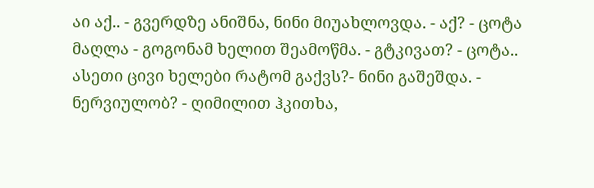აი აქ.. - გვერდზე ანიშნა, ნინი მიუახლოვდა. - აქ? - ცოტა მაღლა - გოგონამ ხელით შეამოწმა. - გტკივათ? - ცოტა.. ასეთი ცივი ხელები რატომ გაქვს?- ნინი გაშეშდა. - ნერვიულობ? - ღიმილით ჰკითხა,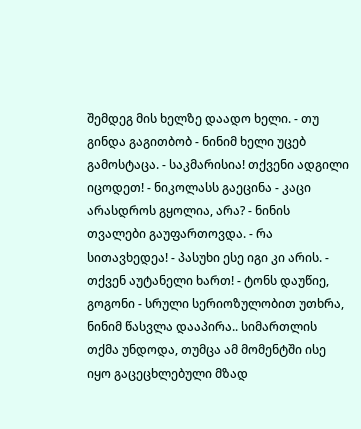შემდეგ მის ხელზე დაადო ხელი. - თუ გინდა გაგითბობ - ნინიმ ხელი უცებ გამოსტაცა. - საკმარისია! თქვენი ადგილი იცოდეთ! - ნიკოლასს გაეცინა - კაცი არასდროს გყოლია, არა? - ნინის თვალები გაუფართოვდა. - რა სითავხედეა! - პასუხი ესე იგი კი არის. - თქვენ აუტანელი ხართ! - ტონს დაუწიე, გოგონი - სრული სერიოზულობით უთხრა, ნინიმ წასვლა დააპირა.. სიმართლის თქმა უნდოდა, თუმცა ამ მომენტში ისე იყო გაცეცხლებული მზად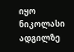იყო ნიკოლასი ადგილზე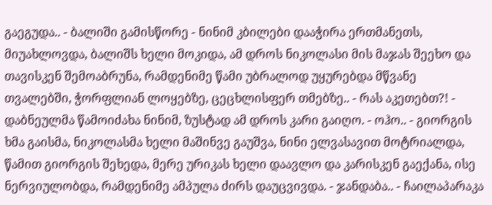გაეგუდა.. - ბალიში გამისწორე - ნინიმ კბილები დააჭირა ერთმანეთს, მიუახლოვდა, ბალიშს ხელი მოკიდა, ამ დროს ნიკოლასი მის მაჯას შეეხო და თავისკენ შემოაბრუნა, რამდენიმე წამი უბრალოდ უყურებდა მწვანე თვალებში, ჭორფლიან ლოყებზე, ცეცხლისფერ თმებზე.. - რას აკეთებთ?! - დაბნეულმა წამოიძახა ნინიმ, ზუსტად ამ დროს კარი გაიღო. - ოჰო.. - გიორგის ხმა გაისმა, ნიკოლასმა ხელი მაშინვე გაუშვა, ნინი ელვასავით მოტრიალდა, წამით გიორგის შეხედა, მერე ურიკას ხელი დაავლო და კარისკენ გაექანა, ისე ნერვიულობდა, რამდენიმე ამპულა ძირს დაუცვივდა. - ჯანდაბა.. - ჩაილაპარაკა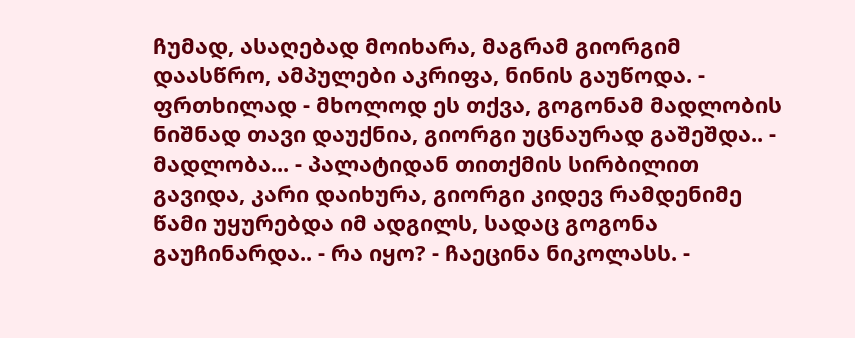ჩუმად, ასაღებად მოიხარა, მაგრამ გიორგიმ დაასწრო, ამპულები აკრიფა, ნინის გაუწოდა. - ფრთხილად - მხოლოდ ეს თქვა, გოგონამ მადლობის ნიშნად თავი დაუქნია, გიორგი უცნაურად გაშეშდა.. - მადლობა... - პალატიდან თითქმის სირბილით გავიდა, კარი დაიხურა, გიორგი კიდევ რამდენიმე წამი უყურებდა იმ ადგილს, სადაც გოგონა გაუჩინარდა.. - რა იყო? - ჩაეცინა ნიკოლასს. -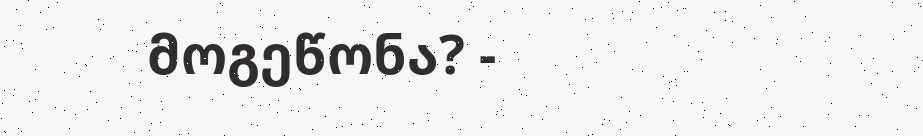მოგეწონა? -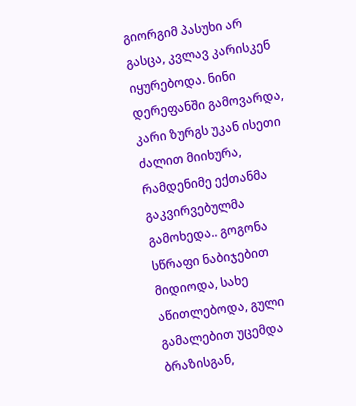გიორგიმ პასუხი არ გასცა, კვლავ კარისკენ იყურებოდა. ნინი დერეფანში გამოვარდა, კარი ზურგს უკან ისეთი ძალით მიიხურა, რამდენიმე ექთანმა გაკვირვებულმა გამოხედა.. გოგონა სწრაფი ნაბიჯებით მიდიოდა, სახე აწითლებოდა, გული გამალებით უცემდა ბრაზისგან,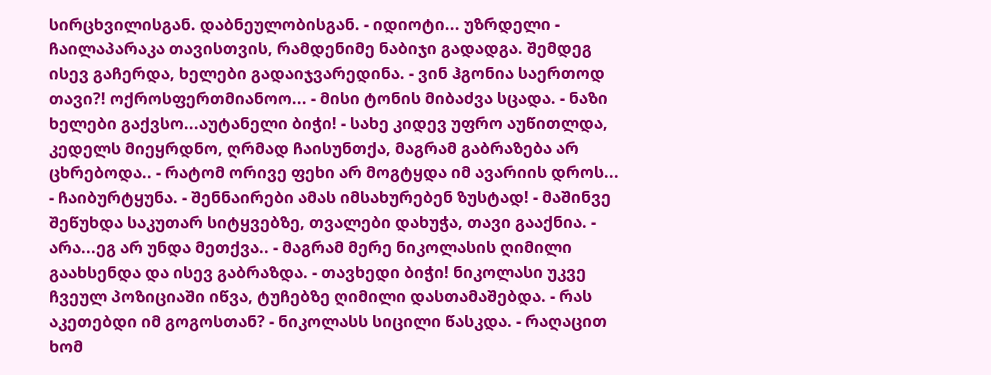სირცხვილისგან. დაბნეულობისგან. - იდიოტი... უზრდელი - ჩაილაპარაკა თავისთვის, რამდენიმე ნაბიჯი გადადგა. შემდეგ ისევ გაჩერდა, ხელები გადაიჯვარედინა. - ვინ ჰგონია საერთოდ თავი?! ოქროსფერთმიანოო... - მისი ტონის მიბაძვა სცადა. - ნაზი ხელები გაქვსო...აუტანელი ბიჭი! - სახე კიდევ უფრო აუწითლდა, კედელს მიეყრდნო, ღრმად ჩაისუნთქა, მაგრამ გაბრაზება არ ცხრებოდა.. - რატომ ორივე ფეხი არ მოგტყდა იმ ავარიის დროს... - ჩაიბურტყუნა. - შენნაირები ამას იმსახურებენ ზუსტად! - მაშინვე შეწუხდა საკუთარ სიტყვებზე, თვალები დახუჭა, თავი გააქნია. - არა...ეგ არ უნდა მეთქვა.. - მაგრამ მერე ნიკოლასის ღიმილი გაახსენდა და ისევ გაბრაზდა. - თავხედი ბიჭი! ნიკოლასი უკვე ჩვეულ პოზიციაში იწვა, ტუჩებზე ღიმილი დასთამაშებდა. - რას აკეთებდი იმ გოგოსთან? - ნიკოლასს სიცილი წასკდა. - რაღაცით ხომ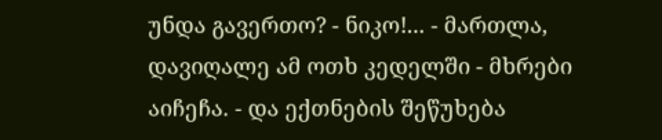უნდა გავერთო? - ნიკო!... - მართლა, დავიღალე ამ ოთხ კედელში - მხრები აიჩეჩა. - და ექთნების შეწუხება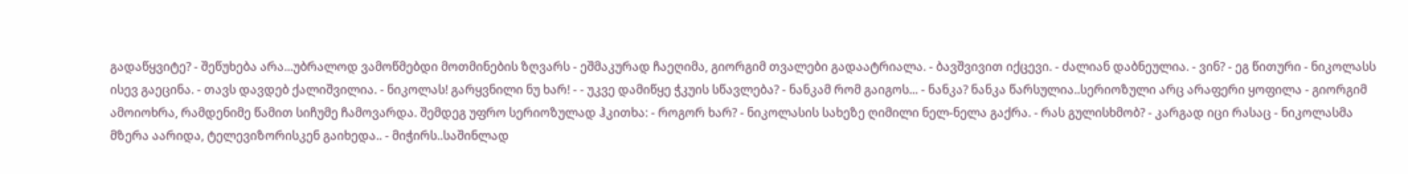გადაწყვიტე? - შეწუხება არა...უბრალოდ ვამოწმებდი მოთმინების ზღვარს - ეშმაკურად ჩაეღიმა, გიორგიმ თვალები გადაატრიალა. - ბავშვივით იქცევი. - ძალიან დაბნეულია. - ვინ? - ეგ წითური - ნიკოლასს ისევ გაეცინა. - თავს დავდებ ქალიშვილია. - ნიკოლას! გარყვნილი ნუ ხარ! - - უკვე დამიწყე ჭკუის სწავლება? - ნანკამ რომ გაიგოს... - ნანკა? ნანკა წარსულია..სერიოზული არც არაფერი ყოფილა - გიორგიმ ამოიოხრა, რამდენიმე წამით სიჩუმე ჩამოვარდა. შემდეგ უფრო სერიოზულად ჰკითხა: - როგორ ხარ? - ნიკოლასის სახეზე ღიმილი ნელ-ნელა გაქრა. - რას გულისხმობ? - კარგად იცი რასაც - ნიკოლასმა მზერა აარიდა, ტელევიზორისკენ გაიხედა.. - მიჭირს..საშინლად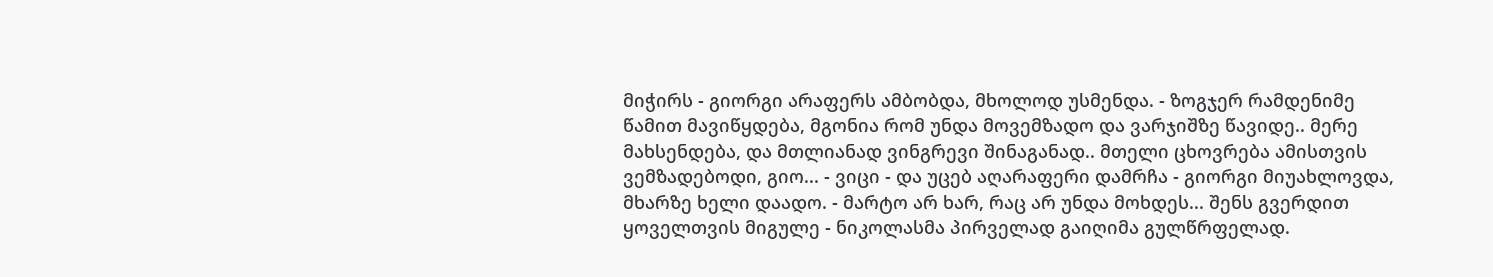მიჭირს - გიორგი არაფერს ამბობდა, მხოლოდ უსმენდა. - ზოგჯერ რამდენიმე წამით მავიწყდება, მგონია რომ უნდა მოვემზადო და ვარჯიშზე წავიდე.. მერე მახსენდება, და მთლიანად ვინგრევი შინაგანად.. მთელი ცხოვრება ამისთვის ვემზადებოდი, გიო... - ვიცი - და უცებ აღარაფერი დამრჩა - გიორგი მიუახლოვდა, მხარზე ხელი დაადო. - მარტო არ ხარ, რაც არ უნდა მოხდეს... შენს გვერდით ყოველთვის მიგულე - ნიკოლასმა პირველად გაიღიმა გულწრფელად.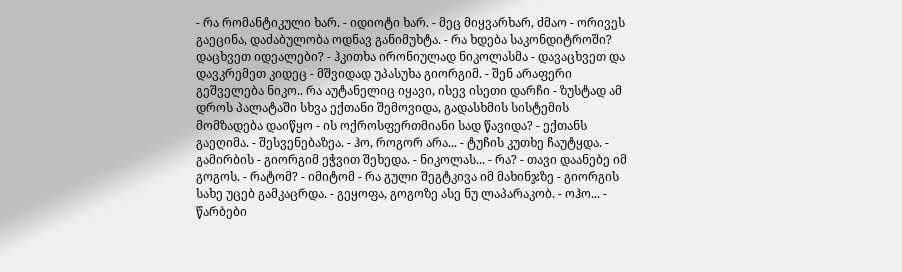- რა რომანტიკული ხარ. - იდიოტი ხარ. - მეც მიყვარხარ, ძმაო - ორივეს გაეცინა, დაძაბულობა ოდნავ განიმუხტა. - რა ხდება საკონდიტროში? დაცხვეთ იდეალები? - ჰკითხა ირონიულად ნიკოლასმა - დავაცხვეთ და დავკრემეთ კიდეც - მშვიდად უპასუხა გიორგიმ. - შენ არაფერი გეშველება ნიკო.. რა აუტანელიც იყავი, ისევ ისეთი დარჩი - ზუსტად ამ დროს პალატაში სხვა ექთანი შემოვიდა, გადასხმის სისტემის მომზადება დაიწყო - ის ოქროსფერთმიანი სად წავიდა? - ექთანს გაეღიმა. - შესვენებაზეა. - ჰო, როგორ არა... - ტუჩის კუთხე ჩაუტყდა. - გამირბის - გიორგიმ ეჭვით შეხედა. - ნიკოლას... - რა? - თავი დაანებე იმ გოგოს. - რატომ? - იმიტომ - რა გული შეგტკივა იმ მახინჯზე - გიორგის სახე უცებ გამკაცრდა. - გეყოფა, გოგოზე ასე ნუ ლაპარაკობ. - ოჰო... - წარბები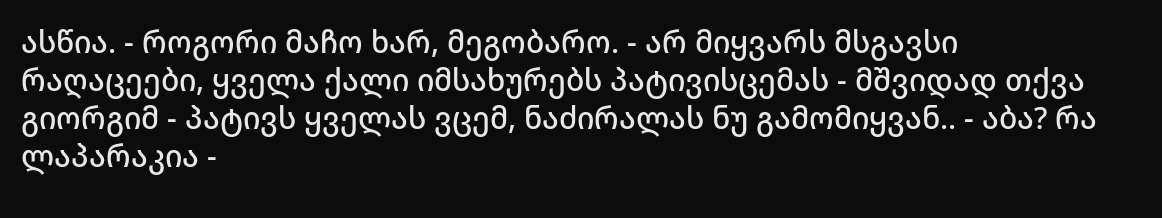ასწია. - როგორი მაჩო ხარ, მეგობარო. - არ მიყვარს მსგავსი რაღაცეები, ყველა ქალი იმსახურებს პატივისცემას - მშვიდად თქვა გიორგიმ - პატივს ყველას ვცემ, ნაძირალას ნუ გამომიყვან.. - აბა? რა ლაპარაკია -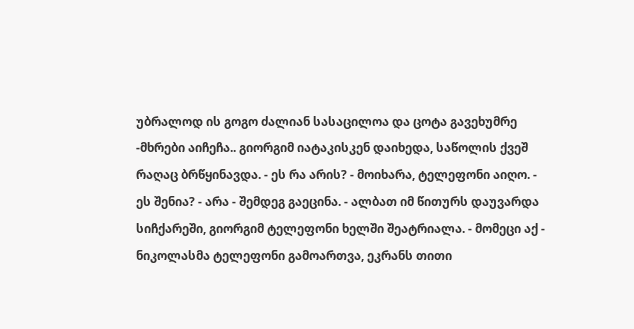უბრალოდ ის გოგო ძალიან სასაცილოა და ცოტა გავეხუმრე -მხრები აიჩეჩა.. გიორგიმ იატაკისკენ დაიხედა, საწოლის ქვეშ რაღაც ბრწყინავდა. - ეს რა არის? - მოიხარა, ტელეფონი აიღო. - ეს შენია? - არა - შემდეგ გაეცინა. - ალბათ იმ წითურს დაუვარდა სიჩქარეში, გიორგიმ ტელეფონი ხელში შეატრიალა. - მომეცი აქ - ნიკოლასმა ტელეფონი გამოართვა, ეკრანს თითი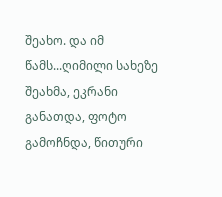შეახო. და იმ წამს...ღიმილი სახეზე შეახმა, ეკრანი განათდა, ფოტო გამოჩნდა, წითური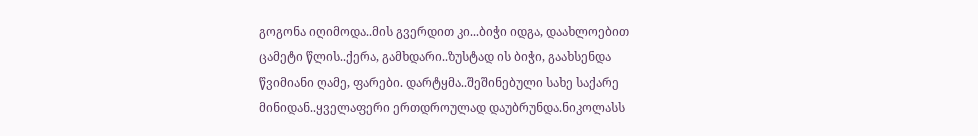გოგონა იღიმოდა..მის გვერდით კი...ბიჭი იდგა, დაახლოებით ცამეტი წლის..ქერა, გამხდარი..ზუსტად ის ბიჭი, გაახსენდა წვიმიანი ღამე, ფარები. დარტყმა..შეშინებული სახე საქარე მინიდან..ყველაფერი ერთდროულად დაუბრუნდა.ნიკოლასს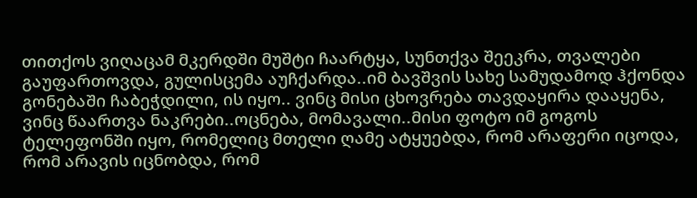თითქოს ვიღაცამ მკერდში მუშტი ჩაარტყა, სუნთქვა შეეკრა, თვალები გაუფართოვდა, გულისცემა აუჩქარდა..იმ ბავშვის სახე სამუდამოდ ჰქონდა გონებაში ჩაბეჭდილი, ის იყო.. ვინც მისი ცხოვრება თავდაყირა დააყენა, ვინც წაართვა ნაკრები..ოცნება, მომავალი..მისი ფოტო იმ გოგოს ტელეფონში იყო, რომელიც მთელი ღამე ატყუებდა, რომ არაფერი იცოდა, რომ არავის იცნობდა, რომ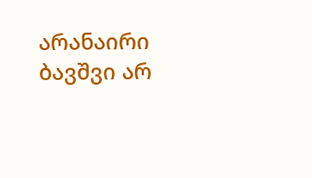არანაირი ბავშვი არ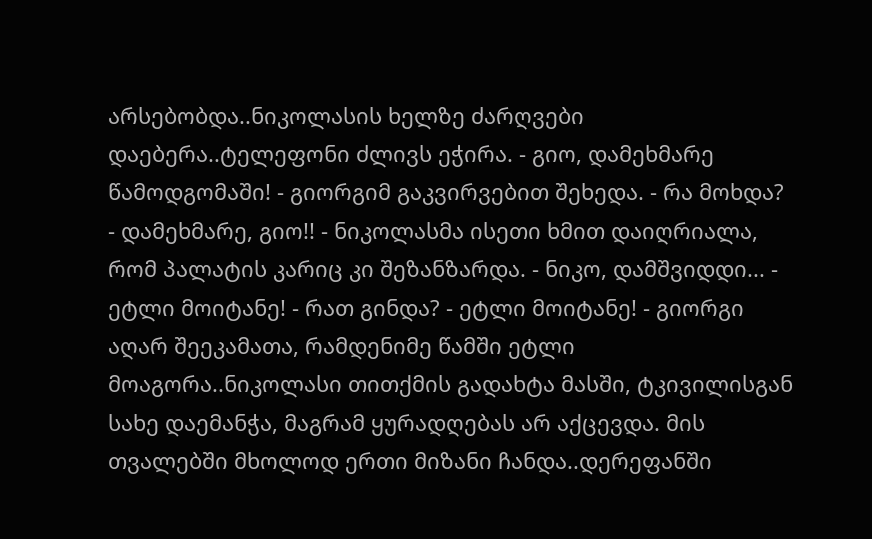არსებობდა..ნიკოლასის ხელზე ძარღვები დაებერა..ტელეფონი ძლივს ეჭირა. - გიო, დამეხმარე წამოდგომაში! - გიორგიმ გაკვირვებით შეხედა. - რა მოხდა? - დამეხმარე, გიო!! - ნიკოლასმა ისეთი ხმით დაიღრიალა, რომ პალატის კარიც კი შეზანზარდა. - ნიკო, დამშვიდდი... - ეტლი მოიტანე! - რათ გინდა? - ეტლი მოიტანე! - გიორგი აღარ შეეკამათა, რამდენიმე წამში ეტლი მოაგორა..ნიკოლასი თითქმის გადახტა მასში, ტკივილისგან სახე დაემანჭა, მაგრამ ყურადღებას არ აქცევდა. მის თვალებში მხოლოდ ერთი მიზანი ჩანდა..დერეფანში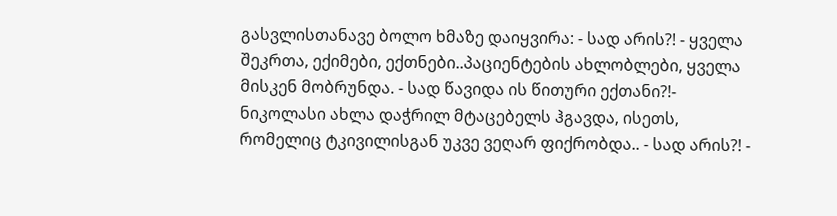გასვლისთანავე ბოლო ხმაზე დაიყვირა: - სად არის?! - ყველა შეკრთა, ექიმები, ექთნები..პაციენტების ახლობლები, ყველა მისკენ მობრუნდა. - სად წავიდა ის წითური ექთანი?!- ნიკოლასი ახლა დაჭრილ მტაცებელს ჰგავდა, ისეთს, რომელიც ტკივილისგან უკვე ვეღარ ფიქრობდა.. - სად არის?! -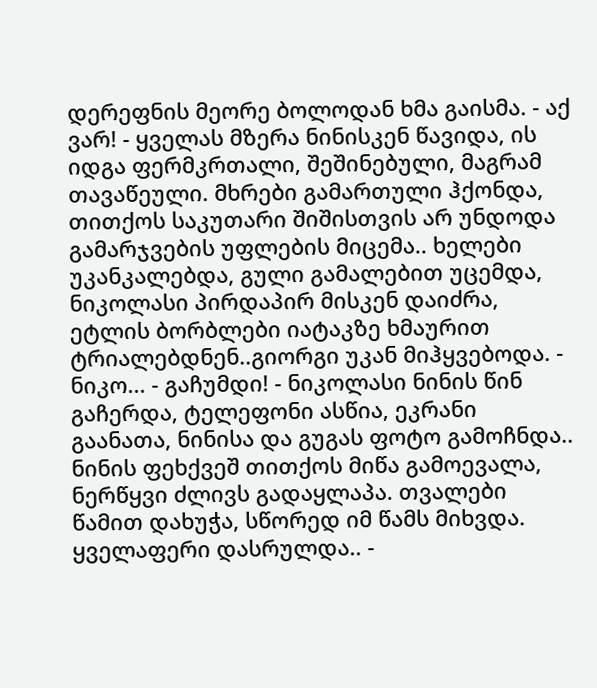დერეფნის მეორე ბოლოდან ხმა გაისმა. - აქ ვარ! - ყველას მზერა ნინისკენ წავიდა, ის იდგა ფერმკრთალი, შეშინებული, მაგრამ თავაწეული. მხრები გამართული ჰქონდა, თითქოს საკუთარი შიშისთვის არ უნდოდა გამარჯვების უფლების მიცემა.. ხელები უკანკალებდა, გული გამალებით უცემდა, ნიკოლასი პირდაპირ მისკენ დაიძრა, ეტლის ბორბლები იატაკზე ხმაურით ტრიალებდნენ..გიორგი უკან მიჰყვებოდა. - ნიკო... - გაჩუმდი! - ნიკოლასი ნინის წინ გაჩერდა, ტელეფონი ასწია, ეკრანი გაანათა, ნინისა და გუგას ფოტო გამოჩნდა.. ნინის ფეხქვეშ თითქოს მიწა გამოევალა, ნერწყვი ძლივს გადაყლაპა. თვალები წამით დახუჭა, სწორედ იმ წამს მიხვდა. ყველაფერი დასრულდა.. -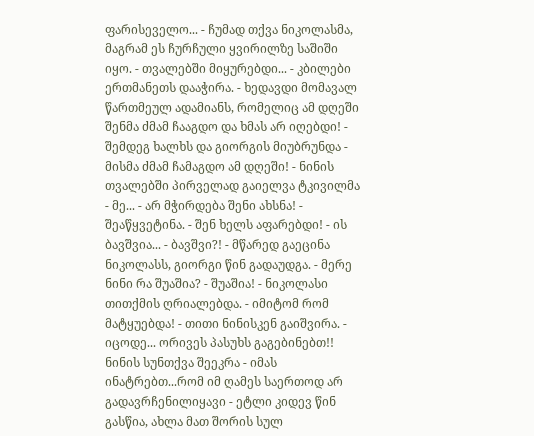ფარისეველო... - ჩუმად თქვა ნიკოლასმა, მაგრამ ეს ჩურჩული ყვირილზე საშიში იყო. - თვალებში მიყურებდი... - კბილები ერთმანეთს დააჭირა. - ხედავდი მომავალ წართმეულ ადამიანს, რომელიც ამ დღეში შენმა ძმამ ჩააგდო და ხმას არ იღებდი! - შემდეგ ხალხს და გიორგის მიუბრუნდა - მისმა ძმამ ჩამაგდო ამ დღეში! - ნინის თვალებში პირველად გაიელვა ტკივილმა - მე... - არ მჭირდება შენი ახსნა! - შეაწყვეტინა. - შენ ხელს აფარებდი! - ის ბავშვია... - ბავშვი?! - მწარედ გაეცინა ნიკოლასს, გიორგი წინ გადაუდგა. - მერე ნინი რა შუაშია? - შუაშია! - ნიკოლასი თითქმის ღრიალებდა. - იმიტომ რომ მატყუებდა! - თითი ნინისკენ გაიშვირა. - იცოდე... ორივეს პასუხს გაგებინებთ!! ნინის სუნთქვა შეეკრა - იმას ინატრებთ...რომ იმ ღამეს საერთოდ არ გადავრჩენილიყავი - ეტლი კიდევ წინ გასწია, ახლა მათ შორის სულ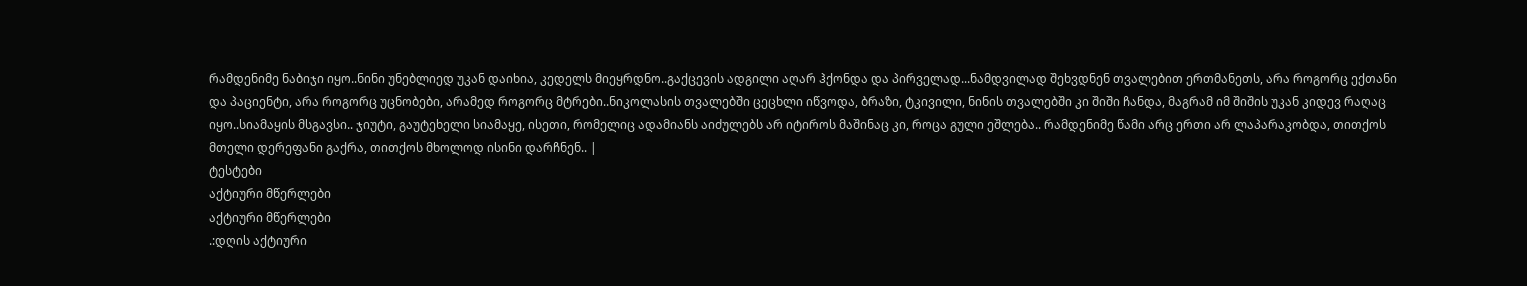რამდენიმე ნაბიჯი იყო..ნინი უნებლიედ უკან დაიხია, კედელს მიეყრდნო..გაქცევის ადგილი აღარ ჰქონდა და პირველად...ნამდვილად შეხვდნენ თვალებით ერთმანეთს, არა როგორც ექთანი და პაციენტი, არა როგორც უცნობები, არამედ როგორც მტრები..ნიკოლასის თვალებში ცეცხლი იწვოდა, ბრაზი, ტკივილი, ნინის თვალებში კი შიში ჩანდა, მაგრამ იმ შიშის უკან კიდევ რაღაც იყო..სიამაყის მსგავსი.. ჯიუტი, გაუტეხელი სიამაყე, ისეთი, რომელიც ადამიანს აიძულებს არ იტიროს მაშინაც კი, როცა გული ეშლება.. რამდენიმე წამი არც ერთი არ ლაპარაკობდა, თითქოს მთელი დერეფანი გაქრა, თითქოს მხოლოდ ისინი დარჩნენ.. |
ტესტები
აქტიური მწერლები
აქტიური მწერლები
.:დღის აქტიური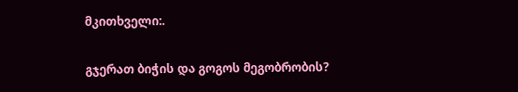მკითხველი:.

გჯერათ ბიჭის და გოგოს მეგობრობის?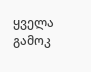ყველა გამოკ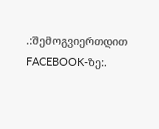.:შემოგვიერთდით FACEBOOK-ზე:.